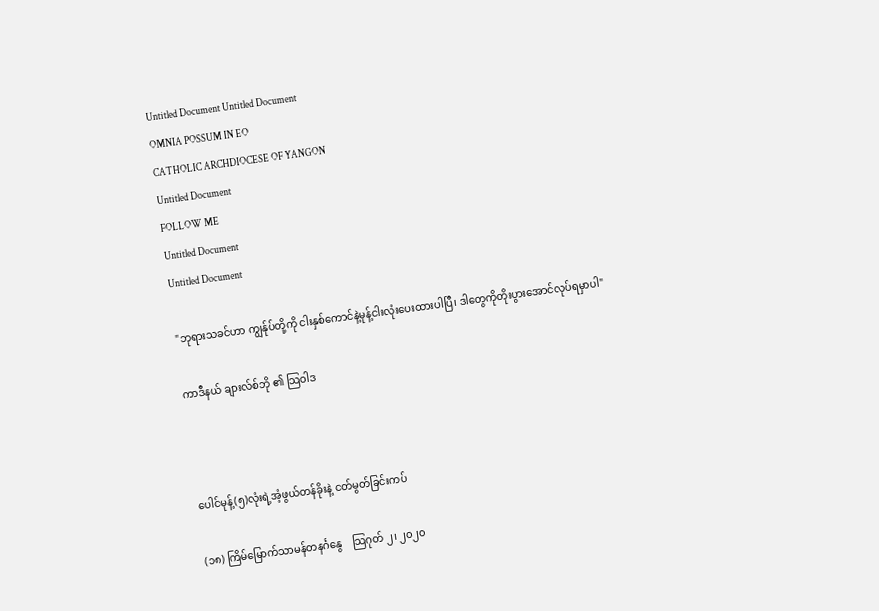Untitled Document Untitled Document
OMNIA POSSUM IN EO
CATHOLIC ARCHDIOCESE OF YANGON
Untitled Document
FOLLOW ME
Untitled Document
Untitled Document

"ဘုရားသခင်ဟာ ကျွန်ုပ်တို့ကို ငါးနှစ်ကောင်နဲ့မုန့်ငါးလုံးပေးထားပါပြီ၊ ဒါတွေကိုတိုးပွားအောင်လုပ်ရမှာပါ"

ကာဒီနယ် ချားလ်စ်ဘို ၏ သြဝါဒ



ပေါင်မုန့်(၅)လုံးရဲ့အံ့ဖွယ်တန်ခိုးနဲ့ ငတ်မွတ်ခြင်းကပ်

(၁၈) ကြိမ်မြောက်သာမန်တနင်္ဂနွေ    သြဂုတ် ၂၊ ၂၀၂၀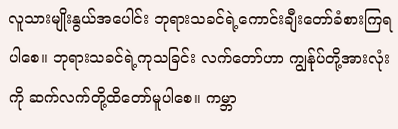လူသားမျိုးနွယ်အပေါင်း ဘုရားသခင်ရဲ့ကောင်းချီးတော်ခံစားကြရပါစေ။ ဘုရားသခင်ရဲ့ကုသခြင်း လက်တော်ဟာ ကျွန်ုပ်တို့အားလုံးကို ဆက်လက်တို့ထိတော်မူပါစေ။ ကမ္ဘာ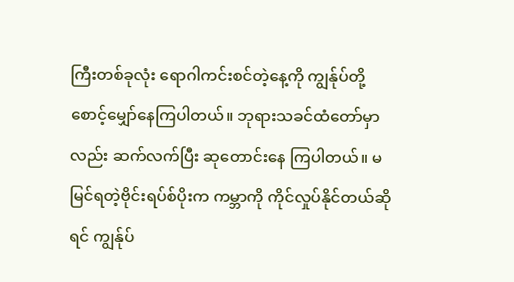ကြီးတစ်ခုလုံး ရောဂါကင်းစင်တဲ့နေ့ကို ကျွန်ုပ်တို့စောင့်မျှော်နေကြပါတယ်။ ဘုရားသခင်ထံတော်မှာလည်း ဆက်လက်ပြီး ဆုတောင်းနေ ကြပါတယ်။ မမြင်ရတဲ့ဗိုင်းရပ်စ်ပိုးက ကမ္ဘာကို ကိုင်လှုပ်နိုင်တယ်ဆိုရင် ကျွန်ုပ်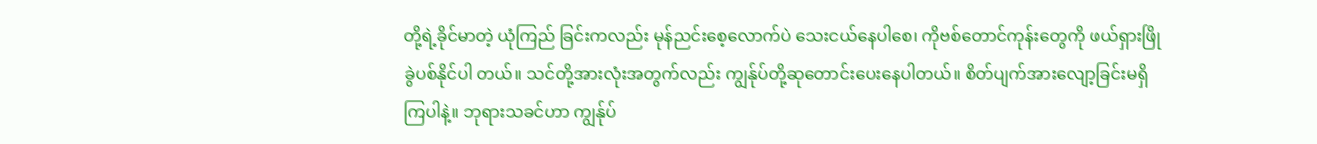တို့ရဲ့ခိုင်မာတဲ့ ယုံကြည် ခြင်းကလည်း မုန်ညင်းစေ့လောက်ပဲ သေးငယ်နေပါစေ၊ ကိုဗစ်တောင်ကုန်းတွေကို ဖယ်ရှားဖြိုခွဲပစ်နိုင်ပါ တယ်။ သင်တို့အားလုံးအတွက်လည်း ကျွန်ုပ်တို့ဆုတောင်းပေးနေပါတယ်။ စိတ်ပျက်အားလျော့ခြင်းမရှိကြပါနဲ့။ ဘုရားသခင်ဟာ ကျွန်ုပ်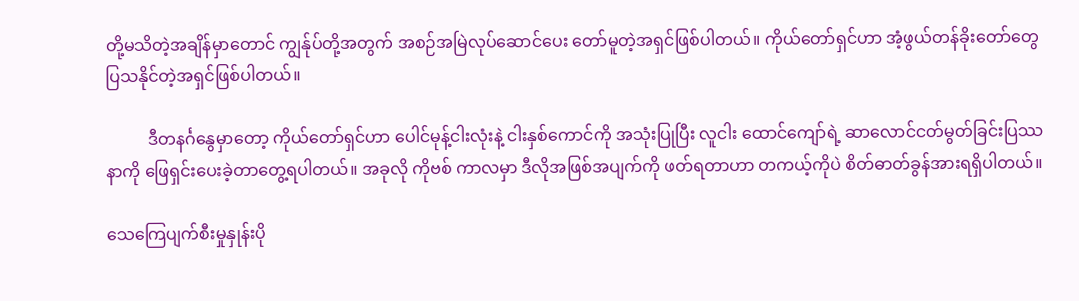တို့မသိတဲ့အချိန်မှာတောင် ကျွန်ုပ်တို့အတွက် အစဉ်အမြဲလုပ်ဆောင်ပေး တော်မူတဲ့အရှင်ဖြစ်ပါတယ်။ ကိုယ်တော်ရှင်ဟာ အံ့ဖွယ်တန်ခိုးတော်တွေပြသနိုင်တဲ့အရှင်ဖြစ်ပါတယ်။

          ဒီတနင်္ဂနွေမှာတော့ ကိုယ်တော်ရှင်ဟာ ပေါင်မုန့်ငါးလုံးနဲ့ ငါးနှစ်ကောင်ကို အသုံးပြုပြီး လူငါး ထောင်ကျော်ရဲ့ ဆာလောင်ငတ်မွတ်ခြင်းပြဿနာကို ဖြေရှင်းပေးခဲ့တာတွေ့ရပါတယ်။ အခုလို ကိုဗစ် ကာလမှာ ဒီလိုအဖြစ်အပျက်ကို ဖတ်ရတာဟာ တကယ့်ကိုပဲ စိတ်ဓာတ်ခွန်အားရရှိပါတယ်။

သေကြေပျက်စီးမှုနှုန်းပို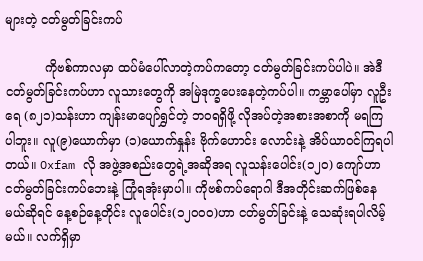များတဲ့ ငတ်မွတ်ခြင်းကပ်

          ကိုဗစ်ကာလမှာ ထပ်မံပေါ်လာတဲ့ကပ်ကတော့ ငတ်မွတ်ခြင်းကပ်ပါပဲ။ အဲဒီငတ်မွတ်ခြင်းကပ်ဟာ လူသားတွေကို အမြဲဒုက္ခပေးနေတဲ့ကပ်ပါ။ ကမ္ဘာပေါ်မှာ လူဦးရေ (၈၂၁)သန်းဟာ ကျန်းမာပျော်ရွှင်တဲ့ ဘဝရရှိဖို့ လိုအပ်တဲ့အစားအစာကို မရကြပါဘူး။ လူ(၉)ယောက်မှာ (၁)ယောက်နှုန်း ဗိုက်ဟောင်း လောင်းနဲ့ အိပ်ယာဝင်ကြရပါတယ်။ Oxfam လို အဖွဲ့အစည်းတွေရဲ့အဆိုအရ လူသန်းပေါင်း(၁၂၀) ကျော်ဟာ ငတ်မွတ်ခြင်းကပ်ဘေးနဲ့ ကြုံရအုံးမှာပါ။ ကိုဗစ်ကပ်ရောဂါ ဒီအတိုင်းဆက်ဖြစ်နေမယ်ဆိုရင် နေ့စဉ်နေ့တိုင်း လူပေါင်း(၁၂၀၀၀)ဟာ ငတ်မွတ်ခြင်းနဲ့ သေဆုံးရပါလိမ့်မယ်။ လက်ရှိမှာ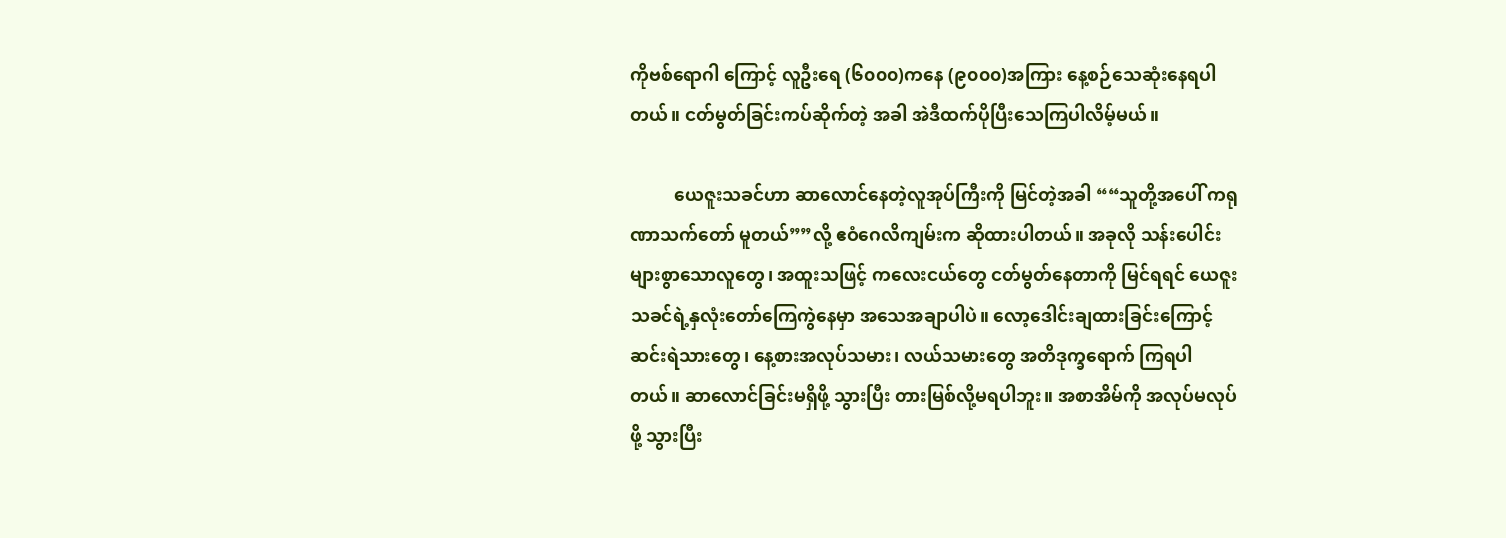ကိုဗစ်ရောဂါ ကြောင့် လူဦးရေ (၆၀၀၀)ကနေ (၉၀၀၀)အကြား နေ့စဉ်သေဆုံးနေရပါတယ်။ ငတ်မွတ်ခြင်းကပ်ဆိုက်တဲ့ အခါ အဲဒီထက်ပိုပြီးသေကြပါလိမ့်မယ်။

          ယေဇူးသခင်ဟာ ဆာလောင်နေတဲ့လူအုပ်ကြီးကို မြင်တဲ့အခါ ““သူတို့အပေါ် ကရုဏာသက်တော် မူတယ်””လို့ ဧဝံဂေလိကျမ်းက ဆိုထားပါတယ်။ အခုလို သန်းပေါင်းများစွာသောလူတွေ၊ အထူးသဖြင့် ကလေးငယ်တွေ ငတ်မွတ်နေတာကို မြင်ရရင် ယေဇူးသခင်ရဲ့နှလုံးတော်ကြေကွဲနေမှာ အသေအချာပါပဲ။ လော့ဒေါင်းချထားခြင်းကြောင့် ဆင်းရဲသားတွေ၊ နေ့စားအလုပ်သမား၊ လယ်သမားတွေ အတိဒုက္ခရောက် ကြရပါတယ်။ ဆာလောင်ခြင်းမရှိဖို့ သွားပြီး တားမြစ်လို့မရပါဘူး။ အစာအိမ်ကို အလုပ်မလုပ်ဖို့ သွားပြီး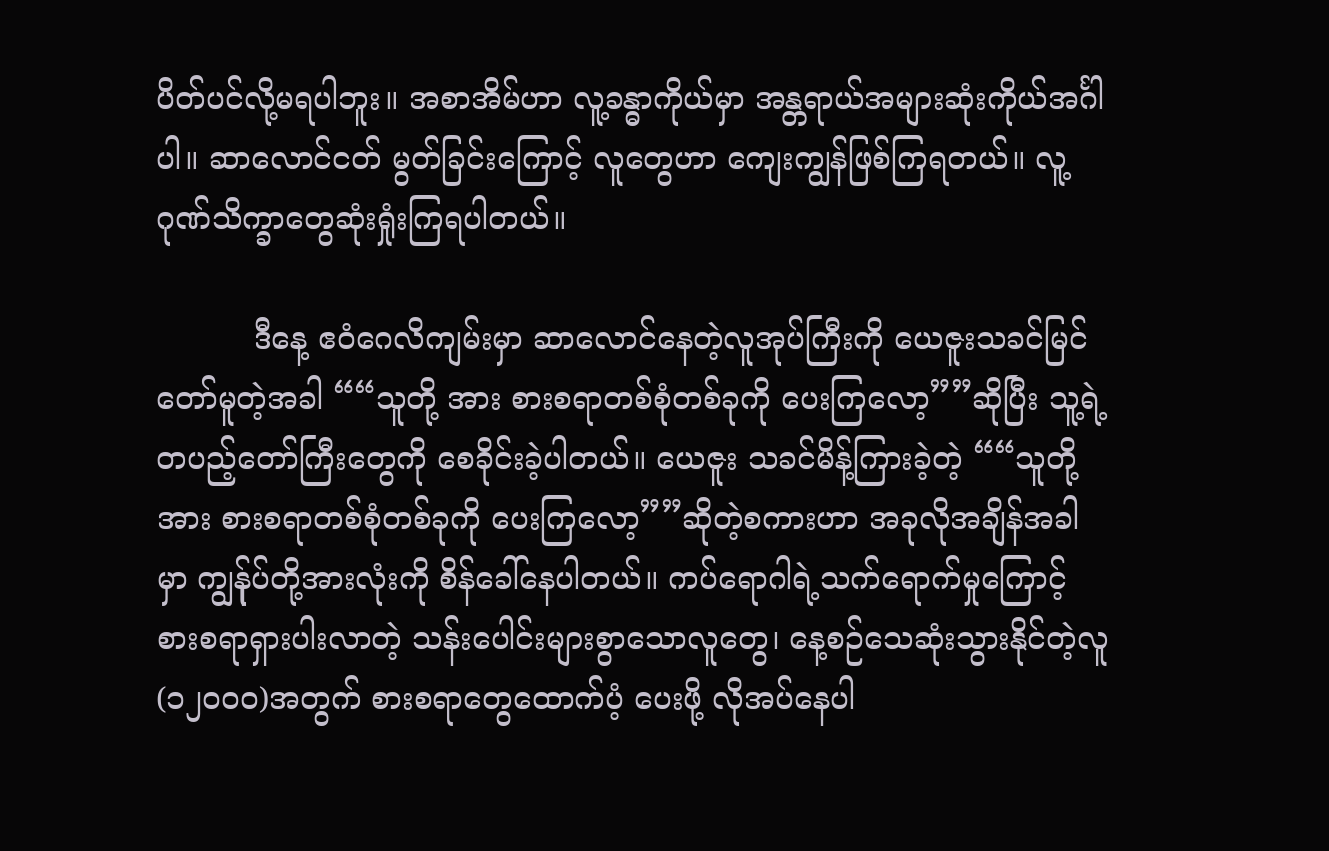ပိတ်ပင်လို့မရပါဘူး။ အစာအိမ်ဟာ လူ့ခန္ဓာကိုယ်မှာ အန္တရာယ်အများဆုံးကိုယ်အင်္ဂါပါ။ ဆာလောင်ငတ် မွတ်ခြင်းကြောင့် လူတွေဟာ ကျေးကျွန်ဖြစ်ကြရတယ်။ လူ့ဂုဏ်သိက္ခာတွေဆုံးရှုံးကြရပါတယ်။

          ဒီနေ့ ဧဝံဂေလိကျမ်းမှာ ဆာလောင်နေတဲ့လူအုပ်ကြီးကို ယေဇူးသခင်မြင်တော်မူတဲ့အခါ ““သူတို့ အား စားစရာတစ်စုံတစ်ခုကို ပေးကြလော့””ဆိုပြီး သူ့ရဲ့တပည့်တော်ကြီးတွေကို စေခိုင်းခဲ့ပါတယ်။ ယေဇူး သခင်မိန့်ကြားခဲ့တဲ့ ““သူတို့အား စားစရာတစ်စုံတစ်ခုကို ပေးကြလော့””ဆိုတဲ့စကားဟာ အခုလိုအချိန်အခါ မှာ ကျွန်ုပ်တို့အားလုံးကို စိန်ခေါ်နေပါတယ်။ ကပ်ရောဂါရဲ့သက်ရောက်မှုကြောင့် စားစရာရှားပါးလာတဲ့ သန်းပေါင်းများစွာသောလူတွေ၊ နေ့စဉ်သေဆုံးသွားနိုင်တဲ့လူ(၁၂၀၀၀)အတွက် စားစရာတွေထောက်ပံ့ ပေးဖို့ လိုအပ်နေပါ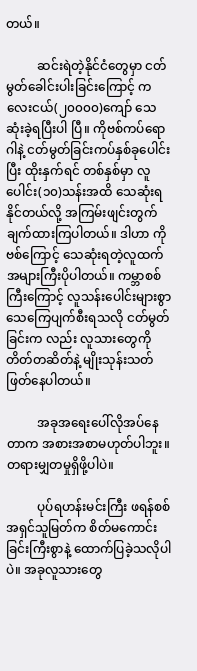တယ်။

          ဆင်းရဲတဲ့နိုင်ငံတွေမှာ ငတ်မွတ်ခေါင်းပါးခြင်းကြောင့် ကလေးငယ်(၂၀၀၀၀)ကျော် သေဆုံးခဲ့ရပြီးပါ ပြီ။ ကိုဗစ်ကပ်ရောဂါနဲ့ ငတ်မွတ်ခြင်းကပ်နှစ်ခုပေါင်းပြီး ထိုးနှက်ရင် တစ်နှစ်မှာ လူပေါင်း(၁၀)သန်းအထိ သေဆုံးရနိုင်တယ်လို့ အကြမ်းဖျင်းတွက်ချက်ထားကြပါတယ်။ ဒါဟာ ကိုဗစ်ကြောင့် သေဆုံးရတဲ့လူထက် အများကြီးပိုပါတယ်။ ကမ္ဘာစစ်ကြီးကြောင့် လူသန်းပေါင်းများစွာသေကြေပျက်စီးရသလို ငတ်မွတ်ခြင်းက လည်း လူသားတွေကို တိတ်တဆိတ်နဲ့ မျိုးသုန်းသတ်ဖြတ်နေပါတယ်။

          အခုအရေးပေါ်လိုအပ်နေတာက အစားအစာမဟုတ်ပါဘူး။ တရားမျှတမှုရှိဖို့ပါပဲ။

          ပုပ်ရဟန်းမင်းကြီး ဖရန်စစ် အရှင်သူမြတ်က စိတ်မကောင်းခြင်းကြီးစွာနဲ့ ထောက်ပြခဲ့သလိုပါပဲ။ အခုလူသားတွေ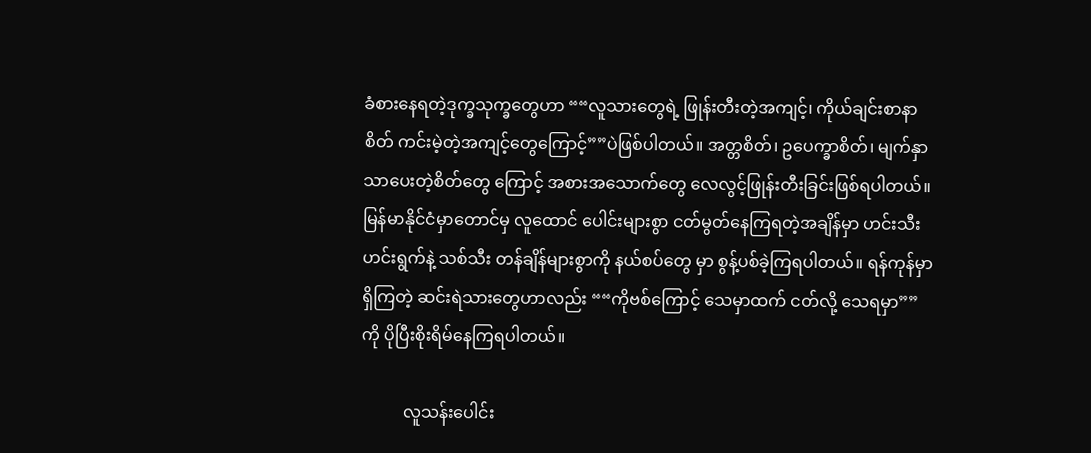ခံစားနေရတဲ့ဒုက္ခသုက္ခတွေဟာ ““လူသားတွေရဲ့ ဖြုန်းတီးတဲ့အကျင့်၊ ကိုယ်ချင်းစာနာစိတ် ကင်းမဲ့တဲ့အကျင့်တွေကြောင့်””ပဲဖြစ်ပါတယ်။ အတ္တစိတ်၊ ဥပေက္ခာစိတ်၊ မျက်နှာသာပေးတဲ့စိတ်တွေ ကြောင့် အစားအသောက်တွေ လေလွင့်ဖြုန်းတီးခြင်းဖြစ်ရပါတယ်။ မြန်မာနိုင်ငံမှာတောင်မှ လူထောင် ပေါင်းများစွာ ငတ်မွတ်နေကြရတဲ့အချိန်မှာ ဟင်းသီးဟင်းရွက်နဲ့ သစ်သီး တန်ချိန်များစွာကို နယ်စပ်တွေ မှာ စွန့်ပစ်ခဲ့ကြရပါတယ်။ ရန်ကုန်မှာရှိကြတဲ့ ဆင်းရဲသားတွေဟာလည်း ““ကိုဗစ်ကြောင့် သေမှာထက် ငတ်လို့ သေရမှာ”” ကို ပိုပြီးစိုးရိမ်နေကြရပါတယ်။

          လူသန်းပေါင်း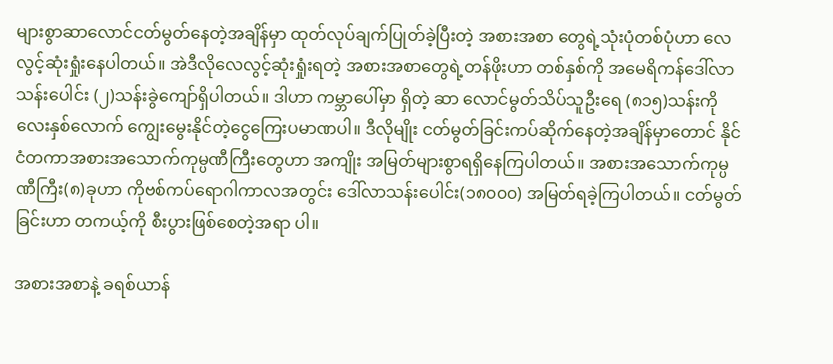များစွာဆာလောင်ငတ်မွတ်နေတဲ့အချိန်မှာ ထုတ်လုပ်ချက်ပြုတ်ခဲ့ပြီးတဲ့ အစားအစာ တွေရဲ့သုံးပုံတစ်ပုံဟာ လေလွင့်ဆုံးရှုံးနေပါတယ်။ အဲဒီလိုလေလွင့်ဆုံးရှုံးရတဲ့ အစားအစာတွေရဲ့တန်ဖိုးဟာ တစ်နှစ်ကို အမေရိကန်ဒေါ်လာ သန်းပေါင်း (၂)သန်းခွဲကျော်ရှိပါတယ်။ ဒါဟာ ကမ္ဘာပေါ်မှာ ရှိတဲ့ ဆာ လောင်မွတ်သိပ်သူဦးရေ (၈၁၅)သန်းကို လေးနှစ်လောက် ကျွေးမွေးနိုင်တဲ့ငွေကြေးပမာဏပါ။ ဒီလိုမျိုး ငတ်မွတ်ခြင်းကပ်ဆိုက်နေတဲ့အချိန်မှာတောင် နိုင်ငံတကာအစားအသောက်ကုမ္ပဏီကြီးတွေဟာ အကျိုး အမြတ်များစွာရရှိနေကြပါတယ်။ အစားအသောက်ကုမ္ပဏီကြီး(၈)ခုဟာ ကိုဗစ်ကပ်ရောဂါကာလအတွင်း ဒေါ်လာသန်းပေါင်း(၁၈၀၀၀) အမြတ်ရခဲ့ကြပါတယ်။ ငတ်မွတ်ခြင်းဟာ တကယ့်ကို စီးပွားဖြစ်စေတဲ့အရာ ပါ။

အစားအစာနဲ့ ခရစ်ယာန်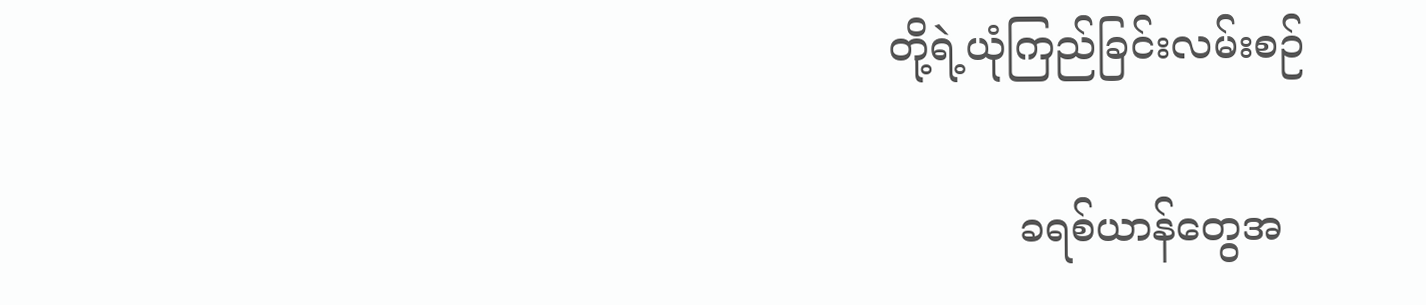တို့ရဲ့ယုံကြည်ခြင်းလမ်းစဉ်

          ခရစ်ယာန်တွေအ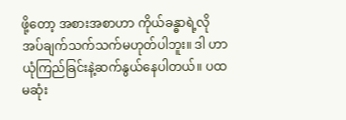ဖို့တော့ အစားအစာဟာ ကိုယ်ခန္ဓာရဲ့လိုအပ်ချက်သက်သက်မဟုတ်ပါဘူး။ ဒါ ဟာ ယုံကြည်ခြင်းနဲ့ဆက်နွယ်နေပါတယ်။ ပထမဆုံး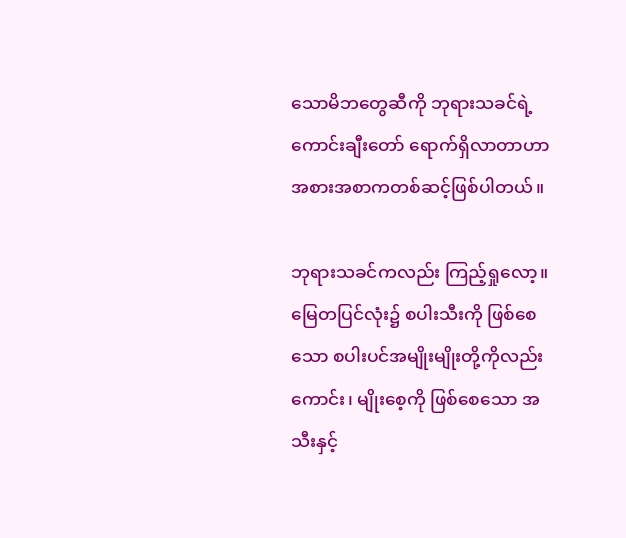သောမိဘတွေဆီကို ဘုရားသခင်ရဲ့ကောင်းချီးတော် ရောက်ရှိလာတာဟာ အစားအစာကတစ်ဆင့်ဖြစ်ပါတယ်။

ဘုရားသခင်ကလည်း ကြည့်ရှုလော့။ မြေတပြင်လုံး၌ စပါးသီးကို ဖြစ်စေသော စပါးပင်အမျိုးမျိုးတို့ကိုလည်းကောင်း၊ မျိုးစေ့ကို ဖြစ်စေသော အသီးနှင့်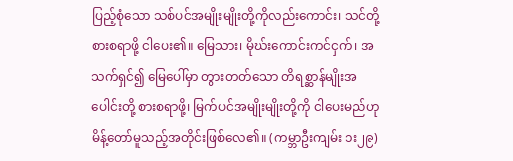ပြည့်စုံသော သစ်ပင်အမျိုးမျိုးတို့ကိုလည်းကောင်း၊ သင်တို့ စားစရာဖို့ ငါပေး၏။ မြေသား၊ မိုဃ်းကောင်းကင်ငှက်၊ အသက်ရှင်၍ မြေပေါ်မှာ တွားတတ်သော တိရစ္ဆာန်မျိုးအပေါင်းတို့ စားစရာဖို့၊ မြက်ပင်အမျိုးမျိုးတို့ကို ငါပေးမည်ဟု မိန့်တော်မူသည့်အတိုင်းဖြစ်လေ၏။ (ကမ္ဘာဦးကျမ်း ၁း၂၉)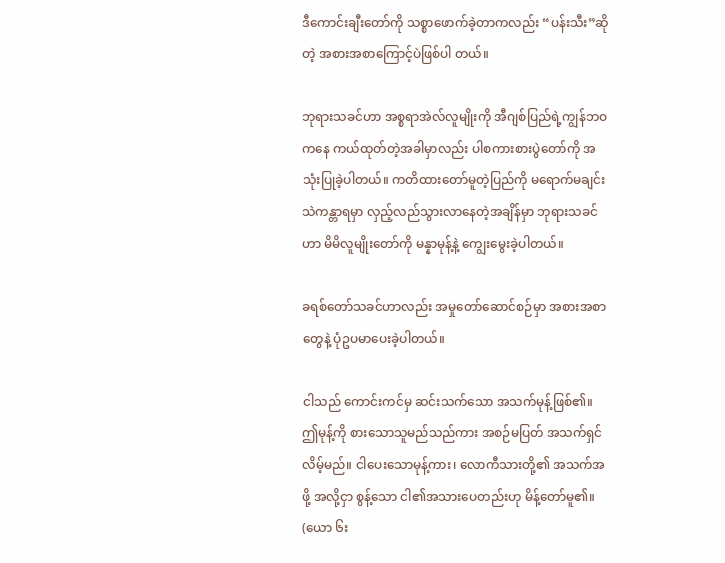ဒီကောင်းချီးတော်ကို သစ္စာဖောက်ခဲ့တာကလည်း “ပန်းသီး”ဆိုတဲ့ အစားအစာကြောင့်ပဲဖြစ်ပါ တယ်။

ဘုရားသခင်ဟာ အစ္စရာအဲလ်လူမျိုးကို အီဂျစ်ပြည်ရဲ့ကျွန်ဘဝကနေ ကယ်ထုတ်တဲ့အခါမှာလည်း ပါစကားစားပွဲတော်ကို အသုံးပြုခဲ့ပါတယ်။ ကတိထားတော်မူတဲ့ပြည်ကို မရောက်မချင်း သဲကန္တာရမှာ လှည့်လည်သွားလာနေတဲ့အချိန်မှာ ဘုရားသခင်ဟာ မိမိလူမျိုးတော်ကို မန္နာမုန့်နဲ့ ကျွေးမွေးခဲ့ပါတယ်။

ခရစ်တော်သခင်ဟာလည်း အမှုတော်ဆောင်စဉ်မှာ အစားအစာတွေနဲ့ ပုံဥပမာပေးခဲ့ပါတယ်။

ငါသည် ကောင်းကင်မှ ဆင်းသက်သော အသက်မုန့်ဖြစ်၏။ ဤမုန့်ကို စားသောသူမည်သည်ကား အစဉ်မပြတ် အသက်ရှင်လိမ့်မည်။ ငါပေးသောမုန့်ကား၊ လောကီသားတို့၏ အသက်အဖို့ အလို့ငှာ စွန့်သော ငါ၏အသားပေတည်းဟု မိန့်တော်မူ၏။ (ယော ၆း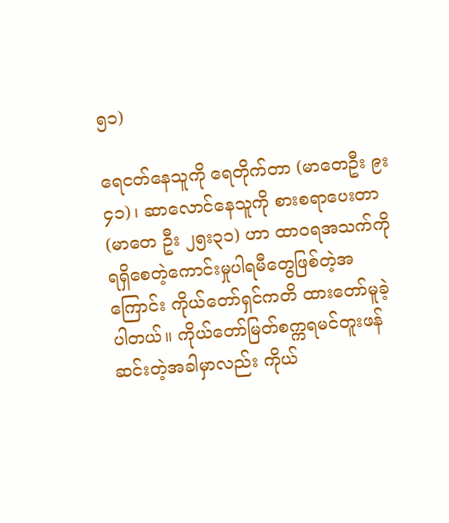၅၁)

ရေငတ်နေသူကို ရေတိုက်တာ (မာတေဦး ၉း၄၁)၊ ဆာလောင်နေသူကို စားစရာပေးတာ (မာတေ ဦး ၂၅း၃၁) ဟာ ထာဝရအသက်ကို ရရှိစေတဲ့ကောင်းမှုပါရမီတွေဖြစ်တဲ့အကြောင်း ကိုယ်တော်ရှင်ကတိ ထားတော်မူခဲ့ပါတယ်။ ကိုယ်တော်မြတ်စက္ကရမင်တူးဖန်ဆင်းတဲ့အခါမှာလည်း ကိုယ်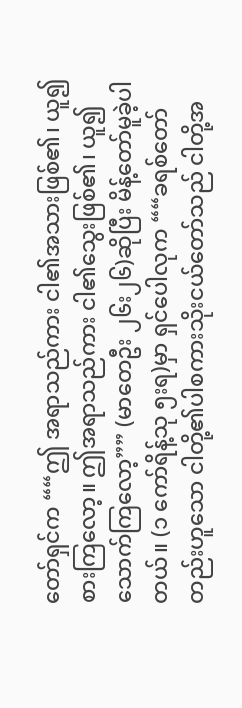တော်ရှင်က ““ဤ အရာသည်ကား ငါ၏အသားဖြစ်၏၊ ယူ၍ စားကြလော့။ ဤအရာသည်ကား ငါ၏သွေးဖြစ်၏၊ ယူ၍ သောက်ကြလော့”” (မာတေဦး ၂၆း၂၆)ဆိုပြီး မိန့်တော်မူခဲ့ပါတယ်။ (၁ ကော်ရိန့်သု ၅းရ)မှာ ရှင်ပေါလုက ““ခရစ်တော်တည်းဟူသော ငါတို့၏ပါစကားသိုးငယ်တော်သည် ငါတို့အ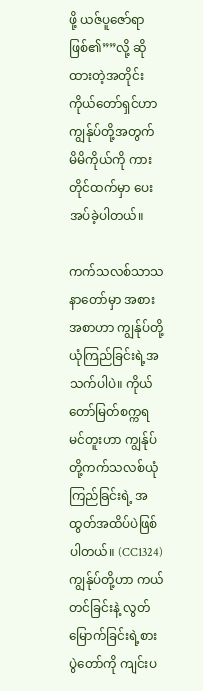ဖို့ ယဇ်ပူဇော်ရာဖြစ်၏””လို့ ဆို ထားတဲ့အတိုင်း ကိုယ်တော်ရှင်ဟာ ကျွန်ုပ်တို့အတွက် မိမိကိုယ်ကို ကားတိုင်ထက်မှာ ပေးအပ်ခဲ့ပါတယ်။

ကက်သလစ်သာသနာတော်မှာ အစားအစာဟာ ကျွန်ုပ်တို့ယုံကြည်ခြင်းရဲ့အသက်ပါပဲ။ ကိုယ် တော်မြတ်စက္ကရမင်တူးဟာ ကျွန်ုပ်တို့ကက်သလစ်ယုံကြည်ခြင်းရဲ့ အထွတ်အထိပ်ပဲဖြစ်ပါတယ်။ (CC1324) ကျွန်ုပ်တို့ဟာ ကယ်တင်ခြင်းနဲ့ လွတ်မြောက်ခြင်းရဲ့စားပွဲတော်ကို ကျင်းပ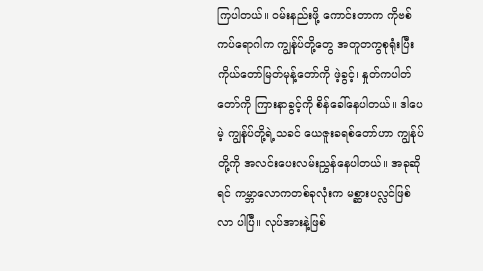ကြပါတယ်။ ဝမ်းနည်းဖို့ ကောင်းတာက ကိုဗစ်ကပ်ရောဂါက ကျွန်ုပ်တို့တွေ အတူတကွစုရုံးပြီး ကိုယ်တော်မြတ်မုန့်တော်ကို ဖဲ့ခွင့်၊ နှုတ်ကပါတ်တော်ကို ကြားနာခွင့်ကို စိန်ခေါ်နေပါတယ်။ ဒါပေမဲ့ ကျွန်ုပ်တို့ရဲ့သခင် ယေဇူးခရစ်တော်ဟာ ကျွန်ုပ်တို့ကို အလင်းပေးလမ်းညွှန်နေပါတယ်။ အခုဆိုရင် ကမ္ဘာလောကတစ်ခုလုံးက မစ္ဆားပလ္လင်ဖြစ်လာ ပါပြီ။ လုပ်အားနဲ့ဖြစ်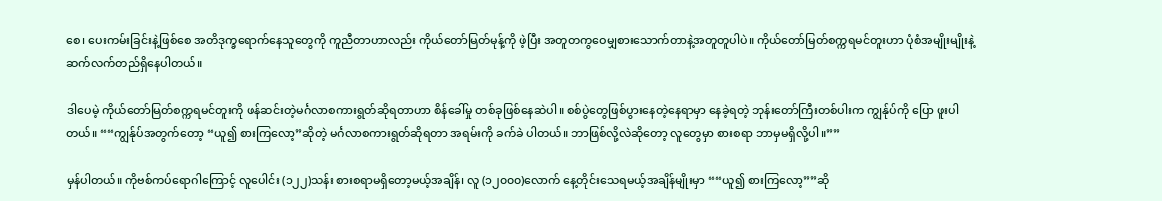စေ၊ ပေးကမ်းခြင်းနဲ့ဖြစ်စေ အတိဒုက္ခရောက်နေသူတွေကို ကူညီတာဟာလည်း ကိုယ်တော်မြတ်မုန့်ကို ဖဲ့ပြီး အတူတကွဝေမျှစားသောက်တာနဲ့အတူတူပါပဲ။ ကိုယ်တော်မြတ်စက္ကရမင်တူးဟာ ပုံစံအမျိုးမျိုးနဲ့ ဆက်လက်တည်ရှိနေပါတယ်။

ဒါပေမဲ့ ကိုယ်တော်မြတ်စက္ကရမင်တူးကို ဖန်ဆင်းတဲ့မင်္ဂလာစကားရွတ်ဆိုရတာဟာ စိန်ခေါ်မှု တစ်ခုဖြစ်နေဆဲပါ။ စစ်ပွဲတွေဖြစ်ပွားနေတဲ့နေရာမှာ နေခဲ့ရတဲ့ ဘုန်းတော်ကြီးတစ်ပါးက ကျွန်ုပ်ကို ပြော ဖူးပါတယ်။ ““ကျွန်ုပ်အတွက်တော့ “ယူ၍ စားကြလော့”ဆိုတဲ့ မင်္ဂလာစကားရွတ်ဆိုရတာ အရမ်းကို ခက်ခဲ ပါတယ်။ ဘာဖြစ်လို့လဲဆိုတော့ လူတွေမှာ စားစရာ ဘာမှမရှိလို့ပါ။””

မှန်ပါတယ်။ ကိုဗစ်ကပ်ရောဂါကြောင့် လူပေါင်း (၁၂၂)သန်း စားစရာမရှိတော့မယ့်အချိန်၊ လူ (၁၂၀၀၀)လောက် နေ့တိုင်းသေရမယ့်အချိန်မျိုးမှာ ““ယူ၍ စားကြလော့””ဆို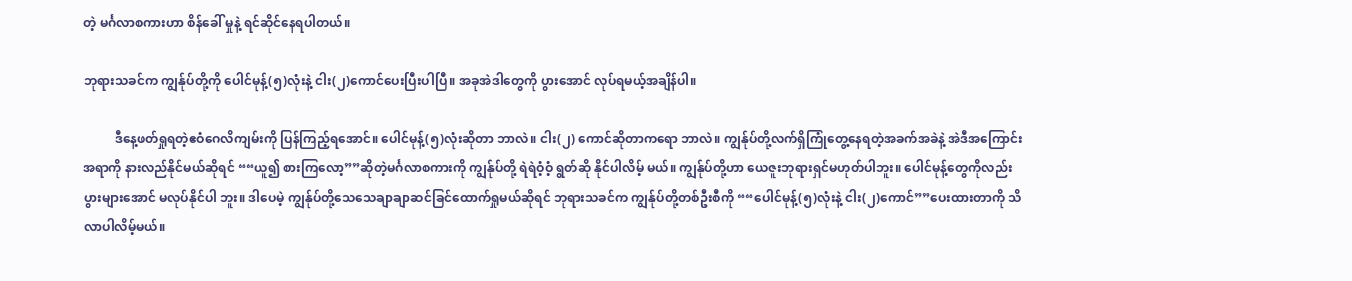တဲ့ မင်္ဂလာစကားဟာ စိန်ခေါ် မှုနဲ့ ရင်ဆိုင်နေရပါတယ်။

ဘုရားသခင်က ကျွန်ုပ်တို့ကို ပေါင်မုန့်(၅)လုံးနဲ့ ငါး(၂)ကောင်ပေးပြီးပါပြီ။ အခုအဲဒါတွေကို ပွားအောင် လုပ်ရမယ့်အချိန်ပါ။

          ဒီနေ့ဖတ်ရှုရတဲ့ဧဝံဂေလိကျမ်းကို ပြန်ကြည့်ရအောင်။ ပေါင်မုန့်(၅)လုံးဆိုတာ ဘာလဲ။ ငါး(၂) ကောင်ဆိုတာကရော ဘာလဲ။ ကျွန်ုပ်တို့လက်ရှိကြုံတွေ့နေရတဲ့အခက်အခဲနဲ့ အဲဒီအကြောင်းအရာကို နားလည်နိုင်မယ်ဆိုရင် ““ယူ၍ စားကြလော့””ဆိုတဲ့မင်္ဂလာစကားကို ကျွန်ုပ်တို့ ရဲရဲဝံ့ဝံ့ ရွတ်ဆို နိုင်ပါလိမ့် မယ်။ ကျွန်ုပ်တို့ဟာ ယေဇူးဘုရားရှင်မဟုတ်ပါဘူး။ ပေါင်မုန့်တွေကိုလည်း ပွားများအောင် မလုပ်နိုင်ပါ ဘူး။ ဒါပေမဲ့ ကျွန်ုပ်တို့သေသေချာချာဆင်ခြင်ထောက်ရှုမယ်ဆိုရင် ဘုရားသခင်က ကျွန်ုပ်တို့တစ်ဦးစီကို ““ပေါင်မုန့်(၅)လုံးနဲ့ ငါး(၂)ကောင်””ပေးထားတာကို သိလာပါလိမ့်မယ်။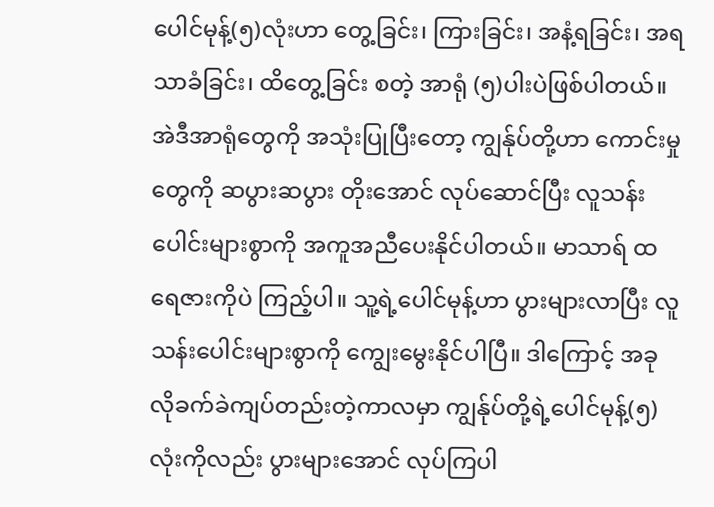ပေါင်မုန့်(၅)လုံးဟာ တွေ့ခြင်း၊ ကြားခြင်း၊ အနံ့ရခြင်း၊ အရသာခံခြင်း၊ ထိတွေ့ခြင်း စတဲ့ အာရုံ (၅)ပါးပဲဖြစ်ပါတယ်။ အဲဒီအာရုံတွေကို အသုံးပြုပြီးတော့ ကျွန်ုပ်တို့ဟာ ကောင်းမှုတွေကို ဆပွားဆပွား တိုးအောင် လုပ်ဆောင်ပြီး လူသန်းပေါင်းများစွာကို အကူအညီပေးနိုင်ပါတယ်။ မာသာရ် ထရေဇားကိုပဲ ကြည့်ပါ။ သူ့ရဲ့ပေါင်မုန့်ဟာ ပွားများလာပြီး လူသန်းပေါင်းများစွာကို ကျွေးမွေးနိုင်ပါပြီ။ ဒါကြောင့် အခု လိုခက်ခဲကျပ်တည်းတဲ့ကာလမှာ ကျွန်ုပ်တို့ရဲ့ပေါင်မုန့်(၅)လုံးကိုလည်း ပွားများအောင် လုပ်ကြပါ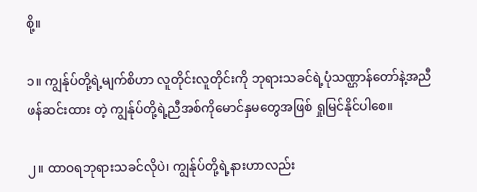စို့။

၁။ ကျွန်ုပ်တို့ရဲ့မျက်စိဟာ လူတိုင်းလူတိုင်းကို ဘုရားသခင်ရဲ့ပုံသဏ္ဌာန်တော်နဲ့အညီ ဖန်ဆင်းထား တဲ့ ကျွန်ုပ်တို့ရဲ့ညီအစ်ကိုမောင်နှမတွေအဖြစ် ရှုမြင်နိုင်ပါစေ။

၂။ ထာဝရဘုရားသခင်လိုပဲ၊ ကျွန်ုပ်တို့ရဲ့နားဟာလည်း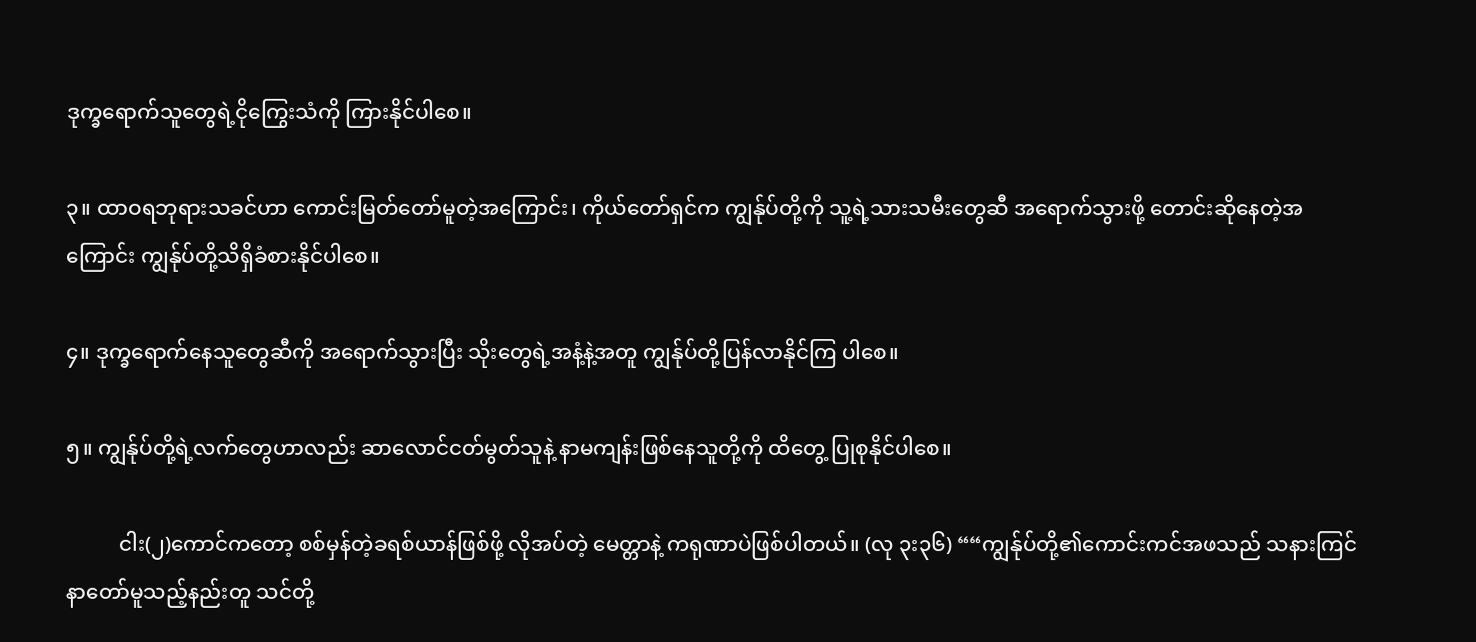ဒုက္ခရောက်သူတွေရဲ့ငိုကြွေးသံကို ကြားနိုင်ပါစေ။

၃။ ထာဝရဘုရားသခင်ဟာ ကောင်းမြတ်တော်မူတဲ့အကြောင်း၊ ကိုယ်တော်ရှင်က ကျွန်ုပ်တို့ကို သူ့ရဲ့သားသမီးတွေဆီ အရောက်သွားဖို့ တောင်းဆိုနေတဲ့အကြောင်း ကျွန်ုပ်တို့သိရှိခံစားနိုင်ပါစေ။

၄။ ဒုက္ခရောက်နေသူတွေဆီကို အရောက်သွားပြီး သိုးတွေရဲ့အနံ့နဲ့အတူ ကျွန်ုပ်တို့ပြန်လာနိုင်ကြ ပါစေ။

၅။ ကျွန်ုပ်တို့ရဲ့လက်တွေဟာလည်း ဆာလောင်ငတ်မွတ်သူနဲ့ နာမကျန်းဖြစ်နေသူတို့ကို ထိတွေ့ ပြုစုနိုင်ပါစေ။

          ငါး(၂)ကောင်ကတော့ စစ်မှန်တဲ့ခရစ်ယာန်ဖြစ်ဖို့ လိုအပ်တဲ့ မေတ္တာနဲ့ ကရုဏာပဲဖြစ်ပါတယ်။ (လု ၃း၃၆) ““ကျွန်ုပ်တို့၏ကောင်းကင်အဖသည် သနားကြင်နာတော်မူသည့်နည်းတူ သင်တို့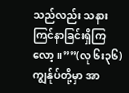သည်လည်း သနား ကြင်နာခြင်းရှိကြလော့။””(လု ၆း၃၆) ကျွန်ုပ်တို့မှာ အာ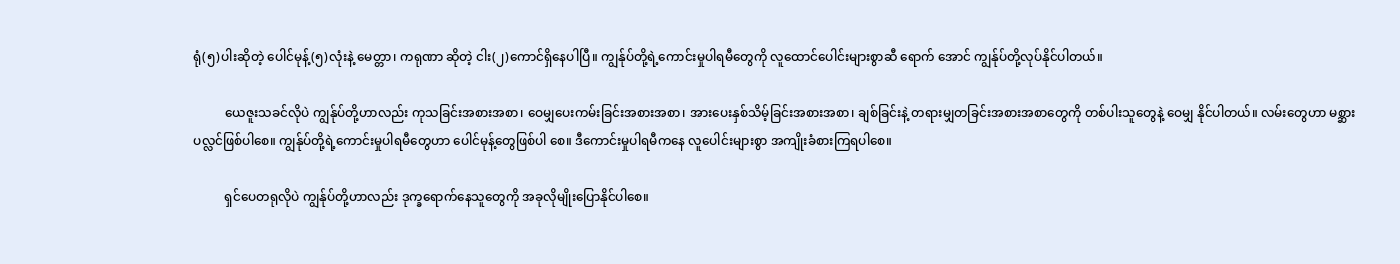ရုံ(၅)ပါးဆိုတဲ့ ပေါင်မုန့်(၅)လုံးနဲ့ မေတ္တာ၊ ကရုဏာ ဆိုတဲ့ ငါး(၂)ကောင်ရှိနေပါပြီ။ ကျွန်ုပ်တို့ရဲ့ကောင်းမှုပါရမီတွေကို လူထောင်ပေါင်းများစွာဆီ ရောက် အောင် ကျွန်ုပ်တို့လုပ်နိုင်ပါတယ်။

          ယေဇူးသခင်လိုပဲ ကျွန်ုပ်တို့ဟာလည်း ကုသခြင်းအစားအစာ၊ ဝေမျှပေးကမ်းခြင်းအစားအစာ၊ အားပေးနှစ်သိမ့်ခြင်းအစားအစာ၊ ချစ်ခြင်းနဲ့ တရားမျှတခြင်းအစားအစာတွေကို တစ်ပါးသူတွေနဲ့ ဝေမျှ နိုင်ပါတယ်။ လမ်းတွေဟာ မစ္ဆားပလ္လင်ဖြစ်ပါစေ။ ကျွန်ုပ်တို့ရဲ့ကောင်းမှုပါရမီတွေဟာ ပေါင်မုန့်တွေဖြစ်ပါ စေ။ ဒီကောင်းမှုပါရမီကနေ လူပေါင်းများစွာ အကျိုးခံစားကြရပါစေ။

          ရှင်ပေတရုလိုပဲ ကျွန်ုပ်တို့ဟာလည်း ဒုက္ခရောက်နေသူတွေကို အခုလိုမျိုးပြောနိုင်ပါစေ။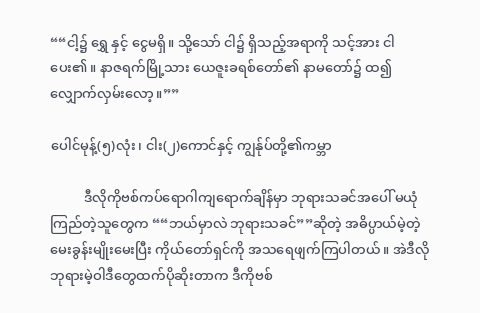““ငါ့၌ ရွှေ နှင့် ငွေမရှိ။ သို့သော် ငါ၌ ရှိသည့်အရာကို သင့်အား ငါပေး၏။ နာဇရက်မြို့သား ယေဇူးခရစ်တော်၏ နာမတော်၌ ထ၍ လျှောက်လှမ်းလော့။””

ပေါင်မုန့်(၅)လုံး၊ ငါး(၂)ကောင်နှင့် ကျွန်ုပ်တို့၏ကမ္ဘာ

          ဒီလိုကိုဗစ်ကပ်ရောဂါကျရောက်ချိန်မှာ ဘုရားသခင်အပေါ် မယုံကြည်တဲ့သူတွေက ““ဘယ်မှာလဲ ဘုရားသခင်””ဆိုတဲ့ အဓိပ္ပာယ်မဲ့တဲ့မေးခွန်းမျိုးမေးပြီး ကိုယ်တော်ရှင်ကို အသရေဖျက်ကြပါတယ်။ အဲဒီလို ဘုရားမဲ့ဝါဒီတွေထက်ပိုဆိုးတာက ဒီကိုဗစ်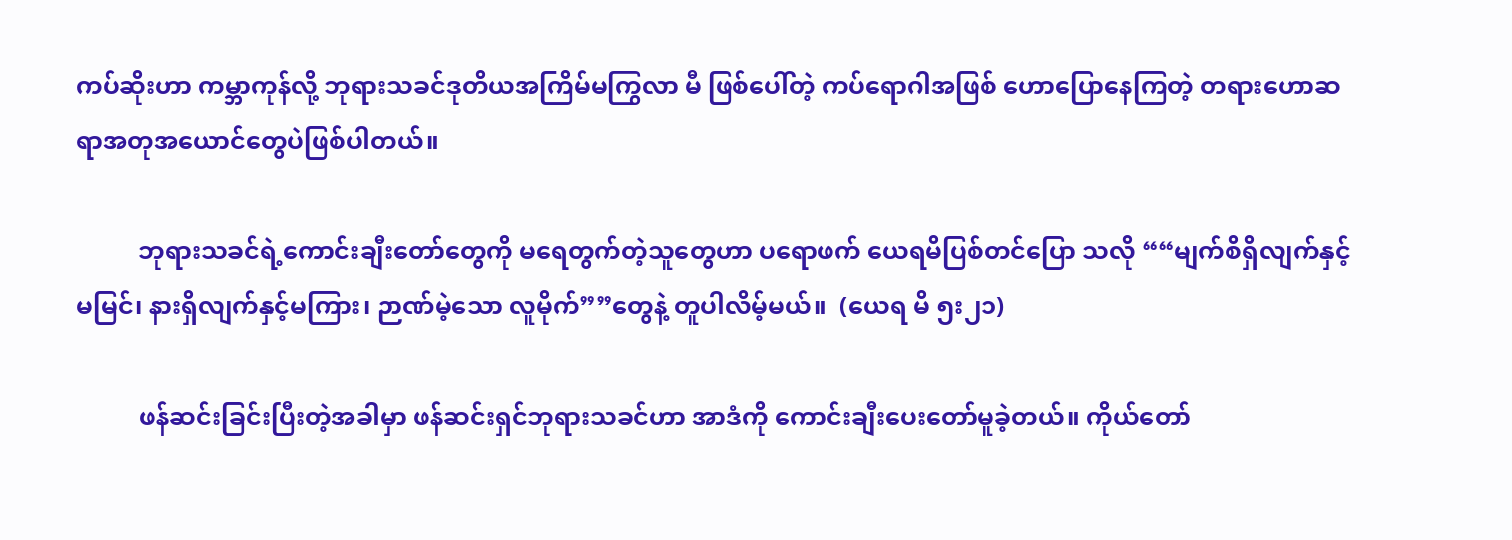ကပ်ဆိုးဟာ ကမ္ဘာကုန်လို့ ဘုရားသခင်ဒုတိယအကြိမ်မကြွလာ မီ ဖြစ်ပေါ်တဲ့ ကပ်ရောဂါအဖြစ် ဟောပြောနေကြတဲ့ တရားဟောဆရာအတုအယောင်တွေပဲဖြစ်ပါတယ်။

          ဘုရားသခင်ရဲ့ကောင်းချီးတော်တွေကို မရေတွက်တဲ့သူတွေဟာ ပရောဖက် ယေရမိပြစ်တင်ပြော သလို ““မျက်စိရှိလျက်နှင့်မမြင်၊ နားရှိလျက်နှင့်မကြား၊ ဉာဏ်မဲ့သော လူမိုက်””တွေနဲ့ တူပါလိမ့်မယ်။  (ယေရ မိ ၅း၂၁)

          ဖန်ဆင်းခြင်းပြီးတဲ့အခါမှာ ဖန်ဆင်းရှင်ဘုရားသခင်ဟာ အာဒံကို ကောင်းချီးပေးတော်မူခဲ့တယ်။ ကိုယ်တော်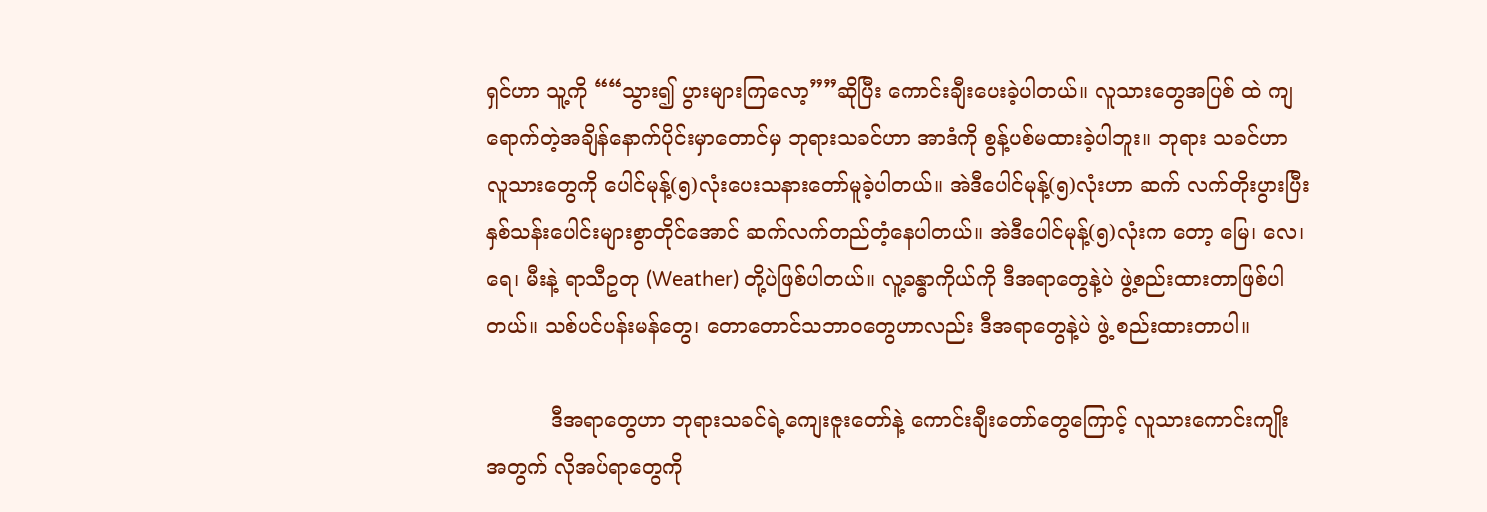ရှင်ဟာ သူ့ကို ““သွား၍ ပွားများကြလော့””ဆိုပြီး ကောင်းချီးပေးခဲ့ပါတယ်။ လူသားတွေအပြစ် ထဲ ကျရောက်တဲ့အချိန်နောက်ပိုင်းမှာတောင်မှ ဘုရားသခင်ဟာ အာဒံကို စွန့်ပစ်မထားခဲ့ပါဘူး။ ဘုရား သခင်ဟာ လူသားတွေကို ပေါင်မုန့်(၅)လုံးပေးသနားတော်မူခဲ့ပါတယ်။ အဲဒီပေါင်မုန့်(၅)လုံးဟာ ဆက် လက်တိုးပွားပြီး နှစ်သန်းပေါင်းများစွာတိုင်အောင် ဆက်လက်တည်တံ့နေပါတယ်။ အဲဒီပေါင်မုန့်(၅)လုံးက တော့ မြေ၊ လေ၊ ရေ၊ မီးနဲ့ ရာသီဥတု (Weather) တို့ပဲဖြစ်ပါတယ်။ လူ့ခန္ဓာကိုယ်ကို ဒီအရာတွေနဲ့ပဲ ဖွဲ့စည်းထားတာဖြစ်ပါတယ်။ သစ်ပင်ပန်းမန်တွေ၊ တောတောင်သဘာဝတွေဟာလည်း ဒီအရာတွေနဲ့ပဲ ဖွဲ့ စည်းထားတာပါ။

          ဒီအရာတွေဟာ ဘုရားသခင်ရဲ့ကျေးဇူးတော်နဲ့ ကောင်းချီးတော်တွေကြောင့် လူသားကောင်းကျိုး အတွက် လိုအပ်ရာတွေကို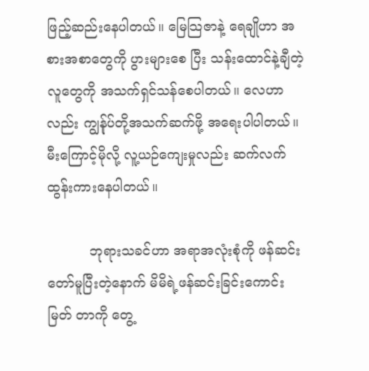ဖြည့်ဆည်းနေပါတယ်။ မြေသြဇာနဲ့ ရေချိုဟာ အစားအစာတွေကို ပွားများစေ ပြီး သန်းထောင်နဲ့ချီတဲ့လူတွေကို အသက်ရှင်သန်စေပါတယ်။ လေဟာလည်း ကျွန်ုပ်တို့အသက်ဆက်ဖို့ အရေးပါပါတယ်။ မီးကြောင့်မိုလို့ လူ့ယဉ်ကျေးမှုလည်း ဆက်လက်ထွန်းကားနေပါတယ်။

          ဘုရားသခင်ဟာ အရာအလုံးစုံကို ဖန်ဆင်းတော်မူပြီးတဲ့နောက် မိမိရဲ့ဖန်ဆင်းခြင်းကောင်းမြတ် တာကို တွေ့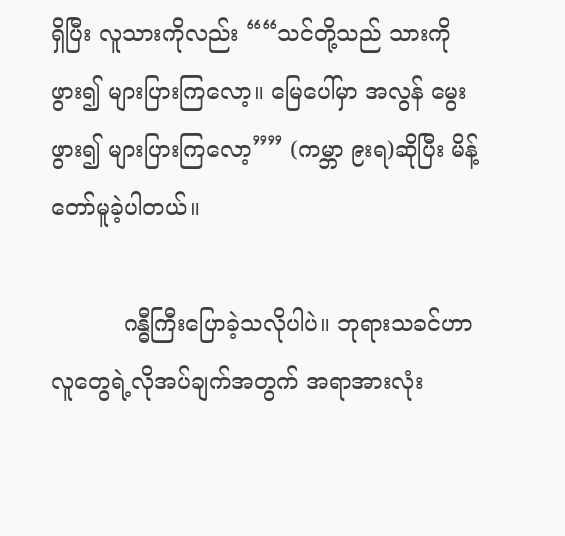ရှိပြီး လူသားကိုလည်း ““သင်တို့သည် သားကို ဖွား၍ များပြားကြလော့။ မြေပေါ်မှာ အလွန် မွေးဖွား၍ များပြားကြလော့”” (ကမ္ဘာ ၉းရ)ဆိုပြီး မိန့်တော်မူခဲ့ပါတယ်။

          ဂန္ဓီကြီးပြောခဲ့သလိုပါပဲ။ ဘုရားသခင်ဟာ လူတွေရဲ့လိုအပ်ချက်အတွက် အရာအားလုံး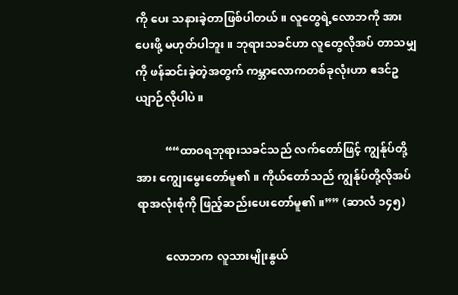ကို ပေး သနားခဲ့တာဖြစ်ပါတယ်။ လူတွေရဲ့လောဘကို အားပေးဖို့ မဟုတ်ပါဘူး။ ဘုရားသခင်ဟာ လူတွေလိုအပ် တာသမျှကို ဖန်ဆင်းခဲ့တဲ့အတွက် ကမ္ဘာလောကတစ်ခုလုံးဟာ ဧဒင်ဥယျာဉ်လိုပါပဲ။

          ““ထာဝရဘုရားသခင်သည် လက်တော်ဖြင့် ကျွန်ုပ်တို့အား ကျွေးမွေးတော်မူ၏။ ကိုယ်တော်သည် ကျွန်ုပ်တို့လိုအပ်ရာအလုံးစုံကို ဖြည့်ဆည်းပေးတော်မူ၏။”” (ဆာလံ ၁၄၅)

          လောဘက လူသားမျိုးနွယ်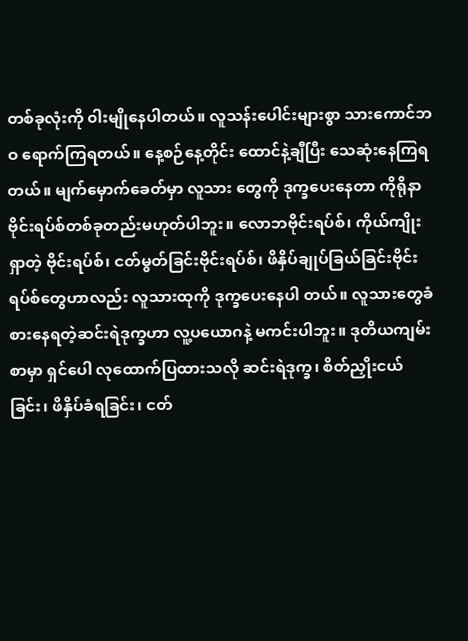တစ်ခုလုံးကို ၀ါးမျိုနေပါတယ်။ လူသန်းပေါင်းများစွာ သားကောင်ဘဝ ရောက်ကြရတယ်။ နေ့စဉ်နေ့တိုင်း ထောင်နဲ့ချီပြီး သေဆုံးနေကြရတယ်။ မျက်မှောက်ခေတ်မှာ လူသား တွေကို ဒုက္ခပေးနေတာ ကိုရိုနာဗိုင်းရပ်စ်တစ်ခုတည်းမဟုတ်ပါဘူး။ လောဘဗိုင်းရပ်စ်၊ ကိုယ်ကျိုးရှာတဲ့ ဗိုင်းရပ်စ်၊ ငတ်မွတ်ခြင်းဗိုင်းရပ်စ်၊ ဖိနှိပ်ချုပ်ခြယ်ခြင်းဗိုင်းရပ်စ်တွေဟာလည်း လူသားထုကို ဒုက္ခပေးနေပါ တယ်။ လူသားတွေခံစားနေရတဲ့ဆင်းရဲဒုက္ခဟာ လူ့ပယောဂနဲ့ မကင်းပါဘူး။ ဒုတိယကျမ်းစာမှာ ရှင်ပေါ လုထောက်ပြထားသလို ဆင်းရဲဒုက္ခ၊ စိတ်ညှိုးငယ်ခြင်း၊ ဖိနှိပ်ခံရခြင်း၊ ငတ်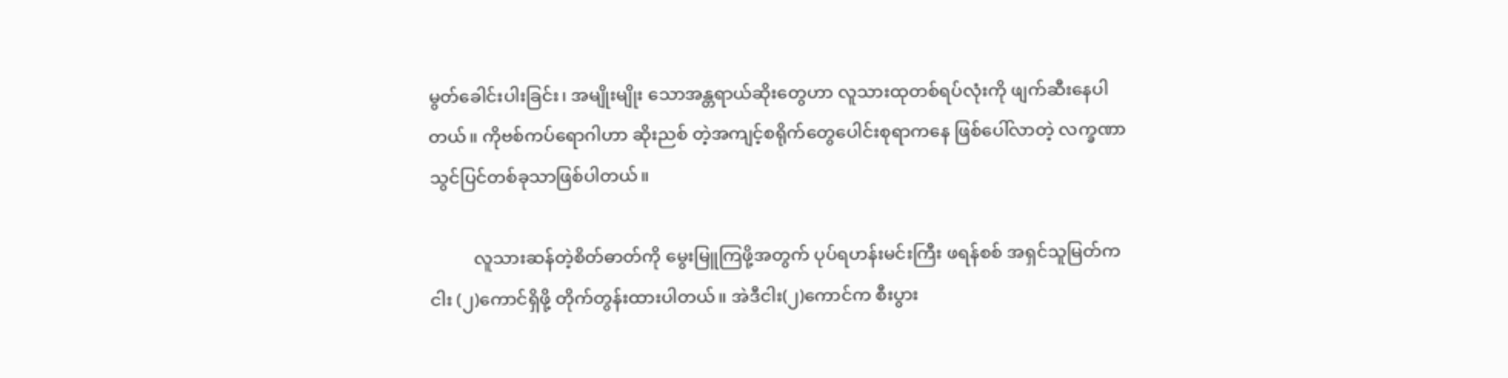မွတ်ခေါင်းပါးခြင်း၊ အမျိုးမျိုး သောအန္တရာယ်ဆိုးတွေဟာ လူသားထုတစ်ရပ်လုံးကို ဖျက်ဆီးနေပါတယ်။ ကိုဗစ်ကပ်ရောဂါဟာ ဆိုးညစ် တဲ့အကျင့်စရိုက်တွေပေါင်းစုရာကနေ ဖြစ်ပေါ်လာတဲ့ လက္ခဏာသွင်ပြင်တစ်ခုသာဖြစ်ပါတယ်။

          လူသားဆန်တဲ့စိတ်ဓာတ်ကို မွေးမြူကြဖို့အတွက် ပုပ်ရဟန်းမင်းကြီး ဖရန်စစ် အရှင်သူမြတ်က ငါး (၂)ကောင်ရှိဖို့ တိုက်တွန်းထားပါတယ်။ အဲဒီငါး(၂)ကောင်က စီးပွား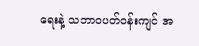ရေးနဲ့ သဘာဝပတ်ဝန်းကျင် အ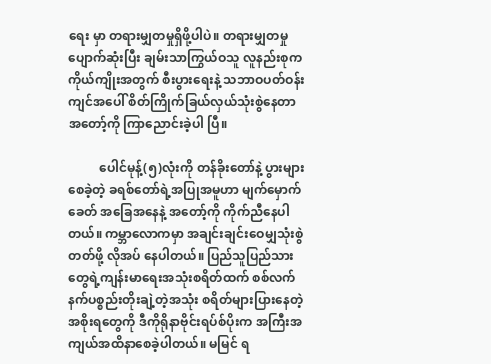ရေး မှာ တရားမျှတမှုရှိဖို့ပါပဲ။ တရားမျှတမှုပျောက်ဆုံးပြီး ချမ်းသာကြွယ်ဝသူ လူနည်းစုက ကိုယ်ကျိုးအတွက် စီးပွားရေးနဲ့ သဘာဝပတ်ဝန်းကျင်အပေါ် စိတ်ကြိုက်ခြယ်လှယ်သုံးစွဲနေတာ အတော့်ကို ကြာညောင်းခဲ့ပါ ပြီ။

          ပေါင်မုန့်(၅)လုံးကို တန်ခိုးတော်နဲ့ ပွားများစေခဲ့တဲ့ ခရစ်တော်ရဲ့အပြုအမူဟာ မျက်မှောက်ခေတ် အခြေအနေနဲ့ အတော့်ကို ကိုက်ညီနေပါတယ်။ ကမ္ဘာလောကမှာ အချင်းချင်းဝေမျှသုံးစွဲတတ်ဖို့ လိုအပ် နေပါတယ်။ ပြည်သူပြည်သားတွေရဲ့ကျန်းမာရေးအသုံးစရိတ်ထက် စစ်လက်နက်ပစ္စည်းတိုးချဲ့တဲ့အသုံး စရိတ်များပြားနေတဲ့ အစိုးရတွေကို ဒီကိုရိုနာဗိုင်းရပ်စ်ပိုးက အကြီးအကျယ်အထိနာစေခဲ့ပါတယ်။ မမြင် ရ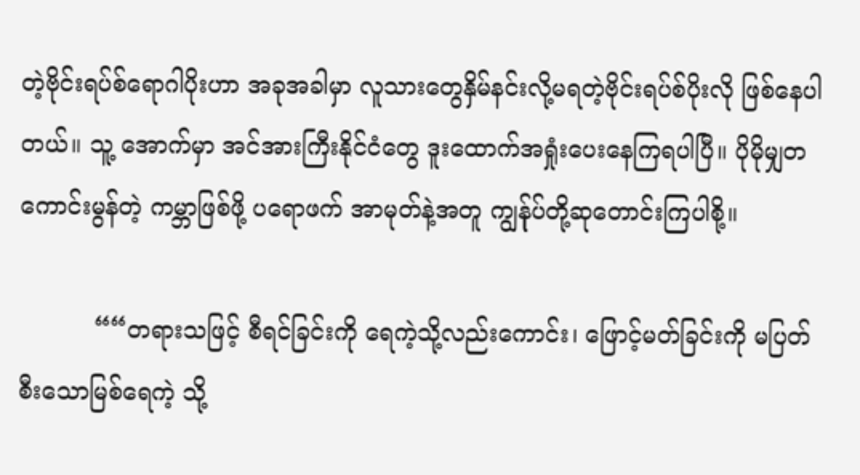တဲ့ဗိုင်းရပ်စ်ရောဂါပိုးဟာ အခုအခါမှာ လူသားတွေနှိမ်နင်းလို့မရတဲ့ဗိုင်းရပ်စ်ပိုးလို ဖြစ်နေပါတယ်။ သူ့ အောက်မှာ အင်အားကြီးနိုင်ငံတွေ ဒူးထောက်အရှုံးပေးနေကြရပါပြီ။ ပိုမိုမျှတကောင်းမွန်တဲ့ ကမ္ဘာဖြစ်ဖို့ ပရောဖက် အာမုတ်နဲ့အတူ ကျွန်ုပ်တို့ဆုတောင်းကြပါစို့။

          ““တရားသဖြင့် စီရင်ခြင်းကို ရေကဲ့သို့လည်းကောင်း၊ ဖြောင့်မတ်ခြင်းကို မပြတ်စီးသောမြစ်ရေကဲ့ သို့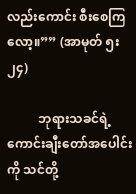လည်းကောင်း စီးစေကြလော့။”” (အာမုတ် ၅း၂၄)

          ဘုရားသခင်ရဲ့ကောင်းချီးတော်အပေါင်းကို သင်တို့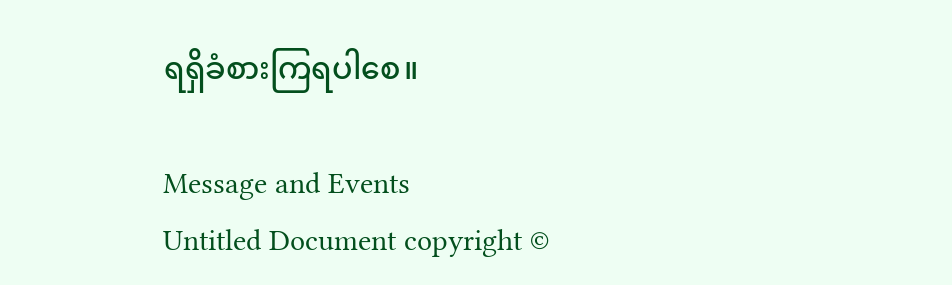ရရှိခံစားကြရပါစေ။

Message and Events
Untitled Document copyright ©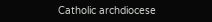Catholic archdiocese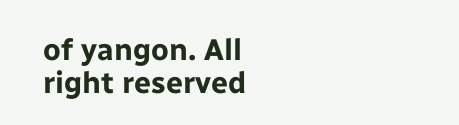of yangon. All right reserved